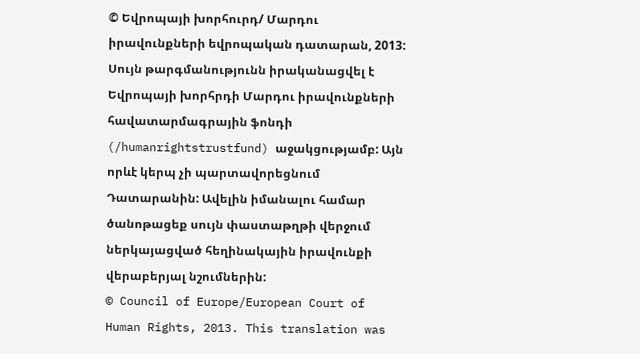© Եվրոպայի խորհուրդ/ Մարդու իրավունքների եվրոպական դատարան, 2013: Սույն թարգմանությունն իրականացվել է Եվրոպայի խորհրդի Մարդու իրավունքների հավատարմագրային ֆոնդի (/humanrightstrustfund) աջակցությամբ: Այն որևէ կերպ չի պարտավորեցնում Դատարանին: Ավելին իմանալու համար ծանոթացեք սույն փաստաթղթի վերջում ներկայացված հեղինակային իրավունքի վերաբերյալ նշումներին:
© Council of Europe/European Court of Human Rights, 2013. This translation was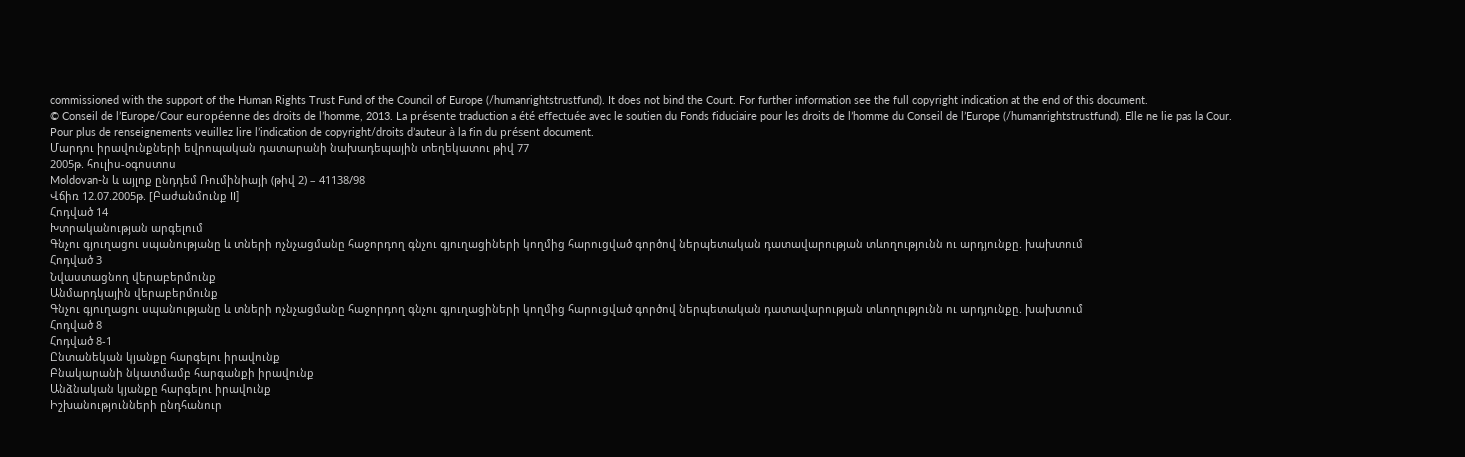commissioned with the support of the Human Rights Trust Fund of the Council of Europe (/humanrightstrustfund). It does not bind the Court. For further information see the full copyright indication at the end of this document.
© Conseil de l’Europe/Cour européenne des droits de l’homme, 2013. La présente traduction a été effectuée avec le soutien du Fonds fiduciaire pour les droits de l’homme du Conseil de l’Europe (/humanrightstrustfund). Elle ne lie pas la Cour. Pour plus de renseignements veuillez lire l’indication de copyright/droits d’auteur à la fin du présent document.
Մարդու իրավունքների եվրոպական դատարանի նախադեպային տեղեկատու թիվ 77
2005թ. հուլիս-օգոստոս
Moldovan-ն և այլոք ընդդեմ Ռումինիայի (թիվ 2) – 41138/98
Վճիռ 12.07.2005թ. [Բաժանմունք II]
Հոդված 14
Խտրականության արգելում
Գնչու գյուղացու սպանությանը և տների ոչնչացմանը հաջորդող գնչու գյուղացիների կողմից հարուցված գործով ներպետական դատավարության տևողությունն ու արդյունքը. խախտում
Հոդված 3
Նվաստացնող վերաբերմունք
Անմարդկային վերաբերմունք
Գնչու գյուղացու սպանությանը և տների ոչնչացմանը հաջորդող գնչու գյուղացիների կողմից հարուցված գործով ներպետական դատավարության տևողությունն ու արդյունքը. խախտում
Հոդված 8
Հոդված 8-1
Ընտանեկան կյանքը հարգելու իրավունք
Բնակարանի նկատմամբ հարգանքի իրավունք
Անձնական կյանքը հարգելու իրավունք
Իշխանությունների ընդհանուր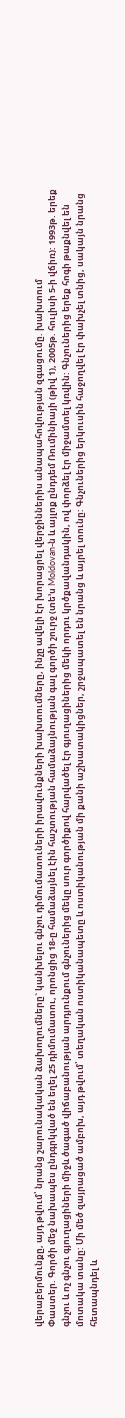վերաբերմունքը, այդ թվում՝ նրանց շարունակական ձախողումները` կանխելու գնչու դիմումատուների իրավունքների խախտումները, ինչը ավելի էր խորացրել վերջիններիս անապահովության զգացումը. խախտում
Փաստեր. Գործի մեջ նախապես ընդգրկված են եղել 25 դիմումատու, որոնցից 18-ը համաձայնել էին հաշտության համաձայնության գալ գործի շուրջ (տե’ս Moldovan-ն և այլոք ընդդեմ Ռումինիայի (թիվ 1), 2005թ. հուլիսի 5-ի վճիռ): 1993թ. երեք գնչու և ոչ գնչու գյուղացիների միջև ծագած վիճաբանության արդյունքում գնչուներից մեկը սուր գործիքով հարվածել էր գյուղացիներից մեկի որդու կրծքավանդակին, ով փորձել էր միջամտել կռվին: Գնչուներից երեք հոգի թաքնվել են մոտակա տանը: Մի մեծ զայրացած ամբոխ, այդ թվում՝ տեղական ոստիկանապետը և ոստիկանության մի քանի աշխատակիցներ, շրջապատել են նրանց և այրել տունը: Գնչուներից երկուսին հաջողվել էր փախչել տնից, սակայն նրանց հետապնդել և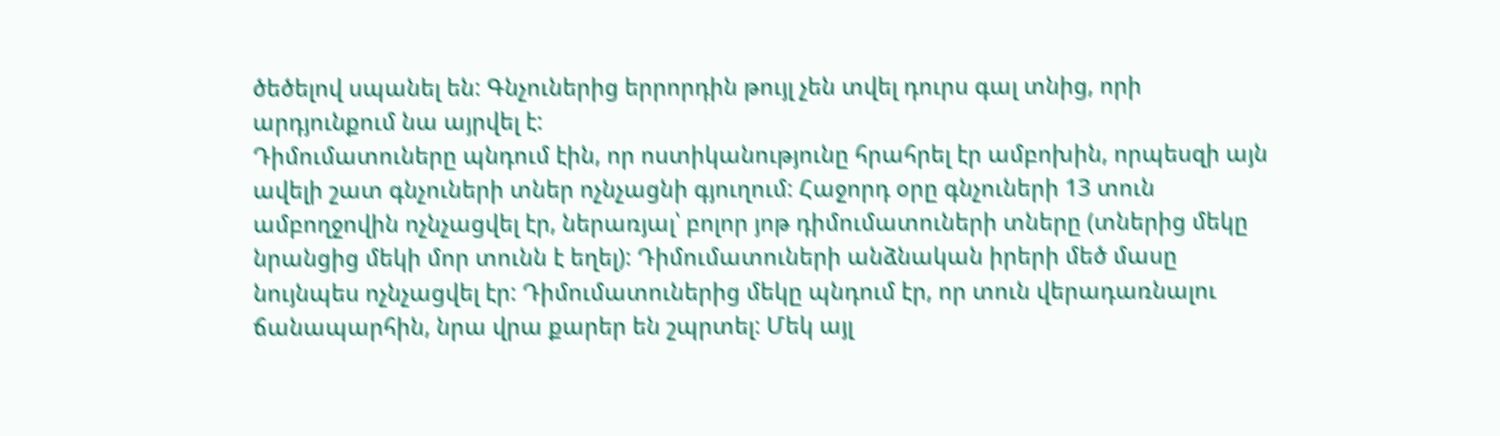ծեծելով սպանել են: Գնչուներից երրորդին թույլ չեն տվել դուրս գալ տնից, որի արդյունքում նա այրվել է:
Դիմումատուները պնդում էին, որ ոստիկանությունը հրահրել էր ամբոխին, որպեսզի այն ավելի շատ գնչուների տներ ոչնչացնի գյուղում: Հաջորդ օրը գնչուների 13 տուն ամբողջովին ոչնչացվել էր, ներառյալ՝ բոլոր յոթ դիմումատուների տները (տներից մեկը նրանցից մեկի մոր տունն է եղել): Դիմումատուների անձնական իրերի մեծ մասը նույնպես ոչնչացվել էր: Դիմումատուներից մեկը պնդում էր, որ տուն վերադառնալու ճանապարհին, նրա վրա քարեր են շպրտել: Մեկ այլ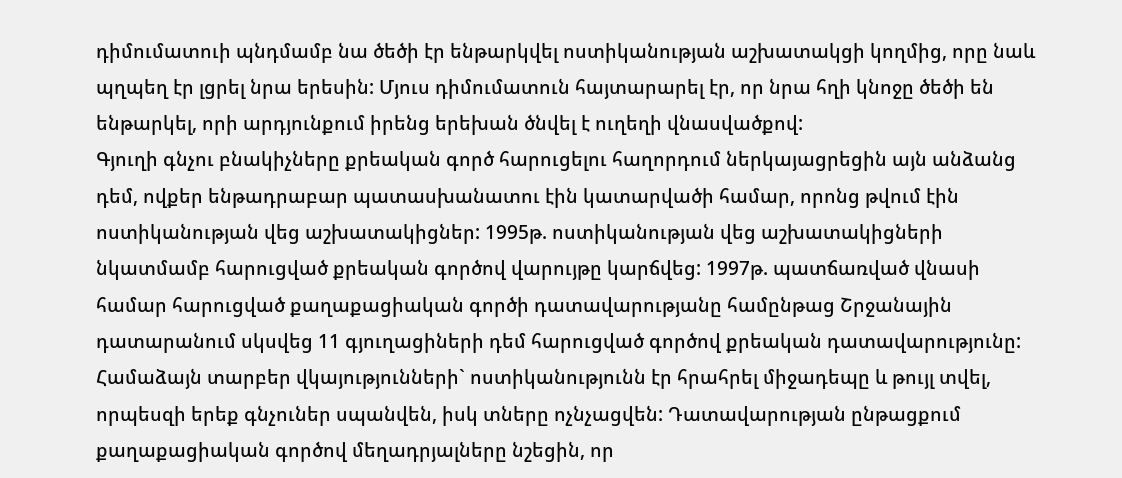դիմումատուի պնդմամբ նա ծեծի էր ենթարկվել ոստիկանության աշխատակցի կողմից, որը նաև պղպեղ էր լցրել նրա երեսին: Մյուս դիմումատուն հայտարարել էր, որ նրա հղի կնոջը ծեծի են ենթարկել, որի արդյունքում իրենց երեխան ծնվել է ուղեղի վնասվածքով:
Գյուղի գնչու բնակիչները քրեական գործ հարուցելու հաղորդում ներկայացրեցին այն անձանց դեմ, ովքեր ենթադրաբար պատասխանատու էին կատարվածի համար, որոնց թվում էին ոստիկանության վեց աշխատակիցներ: 1995թ. ոստիկանության վեց աշխատակիցների նկատմամբ հարուցված քրեական գործով վարույթը կարճվեց: 1997թ. պատճառված վնասի համար հարուցված քաղաքացիական գործի դատավարությանը համընթաց Շրջանային դատարանում սկսվեց 11 գյուղացիների դեմ հարուցված գործով քրեական դատավարությունը: Համաձայն տարբեր վկայությունների` ոստիկանությունն էր հրահրել միջադեպը և թույլ տվել, որպեսզի երեք գնչուներ սպանվեն, իսկ տները ոչնչացվեն: Դատավարության ընթացքում քաղաքացիական գործով մեղադրյալները նշեցին, որ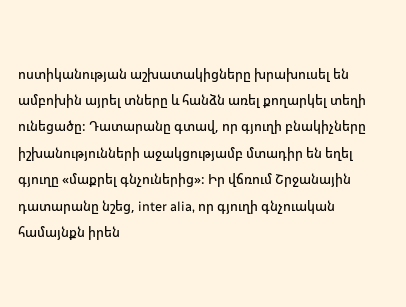ոստիկանության աշխատակիցները խրախուսել են ամբոխին այրել տները և հանձն առել քողարկել տեղի ունեցածը: Դատարանը գտավ, որ գյուղի բնակիչները իշխանությունների աջակցությամբ մտադիր են եղել գյուղը «մաքրել գնչուներից»: Իր վճռում Շրջանային դատարանը նշեց, inter alia, որ գյուղի գնչուական համայնքն իրեն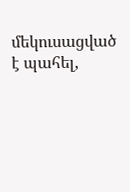մեկուսացված է պահել,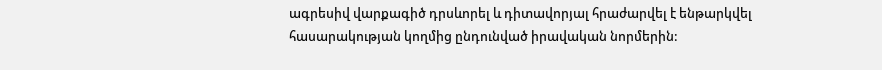ագրեսիվ վարքագիծ դրսևորել և դիտավորյալ հրաժարվել է ենթարկվել հասարակության կողմից ընդունված իրավական նորմերին: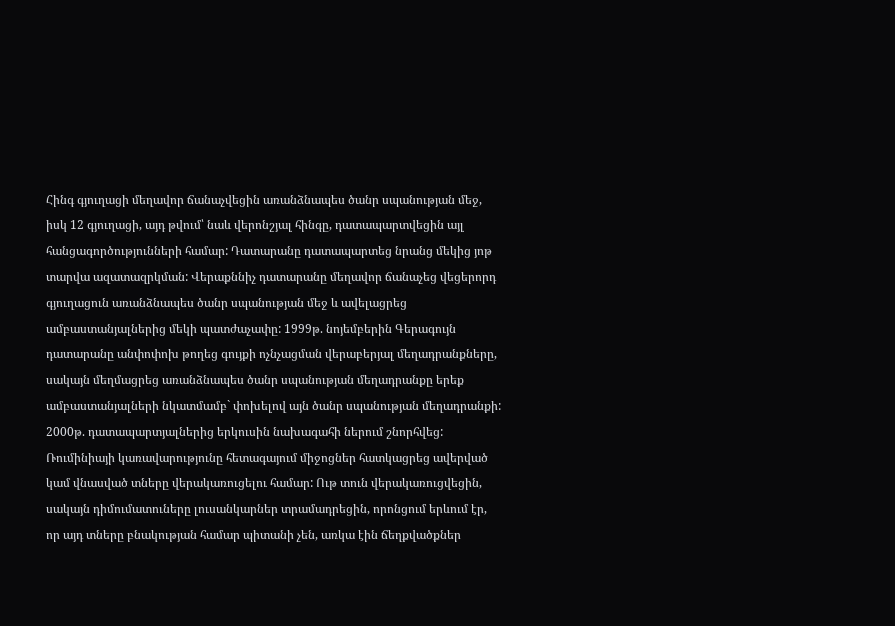Հինգ գյուղացի մեղավոր ճանաչվեցին առանձնապես ծանր սպանության մեջ, իսկ 12 գյուղացի, այդ թվում՝ նաև վերոնշյալ հինգը, դատապարտվեցին այլ հանցագործությունների համար: Դատարանը դատապարտեց նրանց մեկից յոթ տարվա ազատազրկման: Վերաքննիչ դատարանը մեղավոր ճանաչեց վեցերորդ գյուղացուն առանձնապես ծանր սպանության մեջ և ավելացրեց ամբաստանյալներից մեկի պատժաչափը: 1999թ. նոյեմբերին Գերագույն դատարանը անփոփոխ թողեց գույքի ոչնչացման վերաբերյալ մեղադրանքները, սակայն մեղմացրեց առանձնապես ծանր սպանության մեղադրանքը երեք ամբաստանյալների նկատմամբ` փոխելով այն ծանր սպանության մեղադրանքի: 2000թ. դատապարտյալներից երկուսին նախագահի ներում շնորհվեց:
Ռումինիայի կառավարությունը հետագայում միջոցներ հատկացրեց ավերված կամ վնասված տները վերակառուցելու համար: Ութ տուն վերակառուցվեցին, սակայն դիմումատուները լուսանկարներ տրամադրեցին, որոնցում երևում էր, որ այդ տները բնակության համար պիտանի չեն, առկա էին ճեղքվածքներ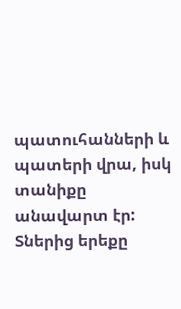պատուհանների և պատերի վրա, իսկ տանիքը անավարտ էր: Տներից երեքը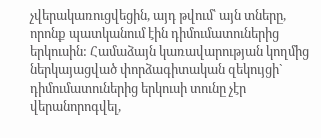չվերակառուցվեցին, այդ թվում՝ այն տները, որոնք պատկանում էին դիմումատուներից երկուսին: Համաձայն կառավարության կողմից ներկայացված փորձագիտական զեկույցի` դիմումատուներից երկուսի տունը չէր վերանորոգվել,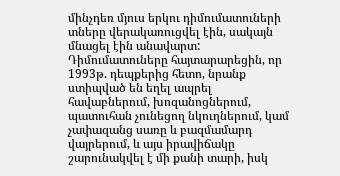մինչդեռ մյուս երկու դիմումատուների տները վերակառուցվել էին, սակայն մնացել էին անավարտ:
Դիմումատուները հայտարարեցին, որ 1993թ. դեպքերից հետո, նրանք ստիպված են եղել ապրել հավաբներում, խոզանոցներում, պատուհան չունեցող նկուղներում, կամ չափազանց սառը և բազմամարդ վայրերում, և այս իրավիճակը շարունակվել է մի քանի տարի, իսկ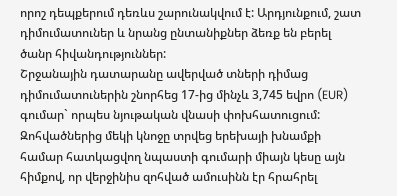որոշ դեպքերում դեռևս շարունակվում է: Արդյունքում, շատ դիմումատուներ և նրանց ընտանիքներ ձեռք են բերել ծանր հիվանդություններ:
Շրջանային դատարանը ավերված տների դիմաց դիմումատուներին շնորհեց 17-ից մինչև 3,745 եվրո (EUR) գումար` որպես նյութական վնասի փոխհատուցում: Զոհվածներից մեկի կնոջը տրվեց երեխայի խնամքի համար հատկացվող նպաստի գումարի միայն կեսը այն հիմքով, որ վերջինիս զոհված ամուսինն էր հրահրել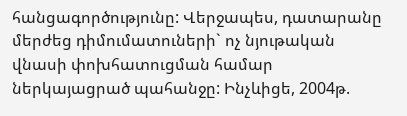հանցագործությունը: Վերջապես, դատարանը մերժեց դիմումատուների` ոչ նյութական վնասի փոխհատուցման համար ներկայացրած պահանջը: Ինչևիցե, 2004թ.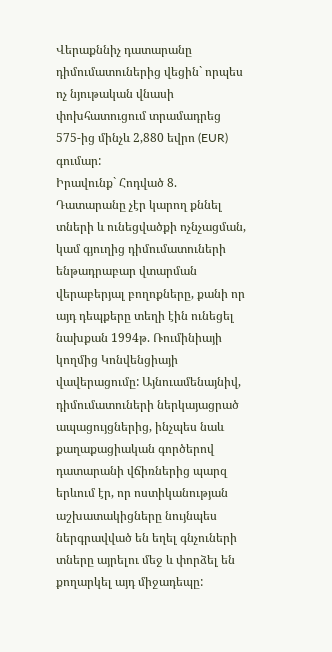Վերաքննիչ դատարանը դիմումատուներից վեցին` որպես ոչ նյութական վնասի փոխհատուցում տրամադրեց 575-ից մինչև 2,880 եվրո (EUR) գումար:
Իրավունք` Հոդված 8. Դատարանը չէր կարող քննել տների և ունեցվածքի ոչնչացման, կամ գյուղից դիմումատուների ենթադրաբար վտարման վերաբերյալ բողոքները, քանի որ այդ դեպքերը տեղի էին ունեցել նախքան 1994թ. Ռումինիայի կողմից Կոնվենցիայի վավերացումը: Այնուամենայնիվ, դիմումատուների ներկայացրած ապացույցներից, ինչպես նաև քաղաքացիական գործերով դատարանի վճիռներից պարզ երևում էր, որ ոստիկանության աշխատակիցները նույնպես ներգրավված են եղել գնչուների տները այրելու մեջ և փորձել են քողարկել այդ միջադեպը: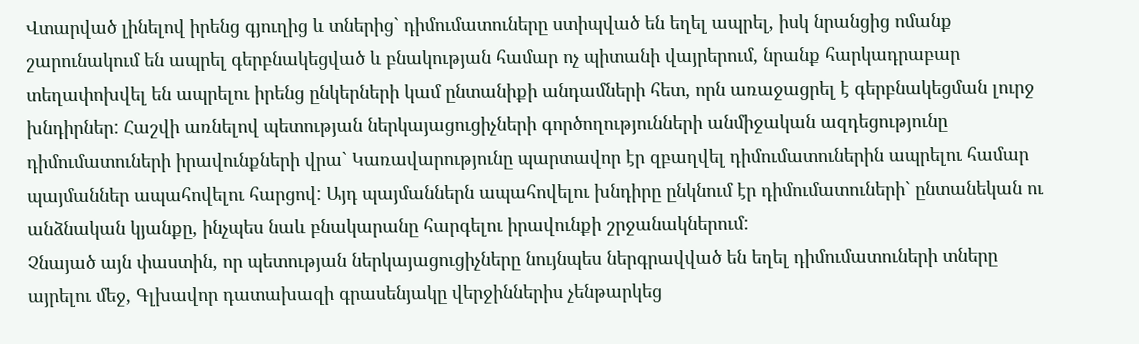Վտարված լինելով իրենց գյուղից և տներից` դիմումատուները ստիպված են եղել ապրել, իսկ նրանցից ոմանք շարունակում են ապրել գերբնակեցված և բնակության համար ոչ պիտանի վայրերում, նրանք հարկադրաբար տեղափոխվել են ապրելու իրենց ընկերների կամ ընտանիքի անդամների հետ, որն առաջացրել է գերբնակեցման լուրջ խնդիրներ: Հաշվի առնելով պետության ներկայացուցիչների գործողությունների անմիջական ազդեցությունը դիմումատուների իրավունքների վրա` Կառավարությունը պարտավոր էր զբաղվել դիմումատուներին ապրելու համար պայմաններ ապահովելու հարցով: Այդ պայմաններն ապահովելու խնդիրը ընկնում էր դիմումատուների` ընտանեկան ու անձնական կյանքը, ինչպես նաև բնակարանը հարգելու իրավունքի շրջանակներում:
Չնայած այն փաստին, որ պետության ներկայացուցիչները նույնպես ներգրավված են եղել դիմումատուների տները այրելու մեջ, Գլխավոր դատախազի գրասենյակը վերջիններիս չենթարկեց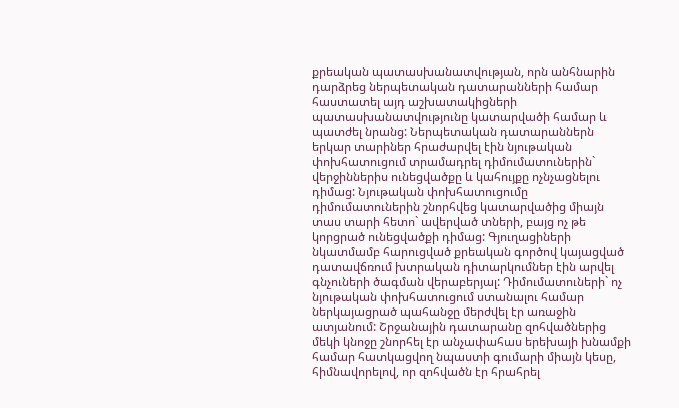քրեական պատասխանատվության, որն անհնարին դարձրեց ներպետական դատարանների համար հաստատել այդ աշխատակիցների պատասխանատվությունը կատարվածի համար և պատժել նրանց: Ներպետական դատարաններն երկար տարիներ հրաժարվել էին նյութական փոխհատուցում տրամադրել դիմումատուներին` վերջիններիս ունեցվածքը և կահույքը ոչնչացնելու դիմաց: Նյութական փոխհատուցումը դիմումատուներին շնորհվեց կատարվածից միայն տաս տարի հետո` ավերված տների, բայց ոչ թե կորցրած ունեցվածքի դիմաց: Գյուղացիների նկատմամբ հարուցված քրեական գործով կայացված դատավճռում խտրական դիտարկումներ էին արվել գնչուների ծագման վերաբերյալ: Դիմումատուների` ոչ նյութական փոխհատուցում ստանալու համար ներկայացրած պահանջը մերժվել էր առաջին ատյանում: Շրջանային դատարանը զոհվածներից մեկի կնոջը շնորհել էր անչափահաս երեխայի խնամքի համար հատկացվող նպաստի գումարի միայն կեսը, հիմնավորելով, որ զոհվածն էր հրահրել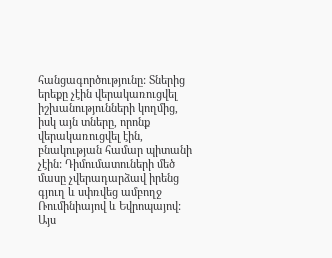հանցագործությունը: Տներից երեքը չէին վերակառուցվել իշխանությունների կողմից, իսկ այն տները, որոնք վերակառուցվել էին, բնակության համար պիտանի չէին: Դիմումատուների մեծ մասը չվերադարձավ իրենց գյուղ և սփռվեց ամբողջ Ռումինիայով և Եվրոպայով: Այս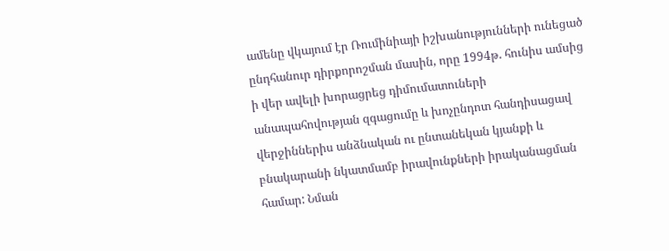ամենը վկայում էր Ռումինիայի իշխանությունների ունեցած ընդհանուր դիրքորոշման մասին, որը 1994թ. հունիս ամսից ի վեր ավելի խորացրեց դիմումատուների անապահովության զգացումը և խոչընդոտ հանդիսացավ վերջիններիս անձնական ու ընտանեկան կյանքի և բնակարանի նկատմամբ իրավունքների իրականացման համար: Նման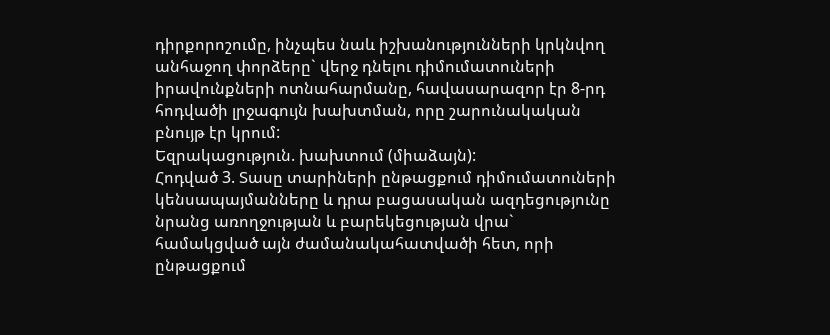դիրքորոշումը, ինչպես նաև իշխանությունների կրկնվող անհաջող փորձերը` վերջ դնելու դիմումատուների իրավունքների ոտնահարմանը, հավասարազոր էր 8-րդ հոդվածի լրջագույն խախտման, որը շարունակական բնույթ էր կրում:
Եզրակացություն. խախտում (միաձայն):
Հոդված 3. Տասը տարիների ընթացքում դիմումատուների կենսապայմանները և դրա բացասական ազդեցությունը նրանց առողջության և բարեկեցության վրա` համակցված այն ժամանակահատվածի հետ, որի ընթացքում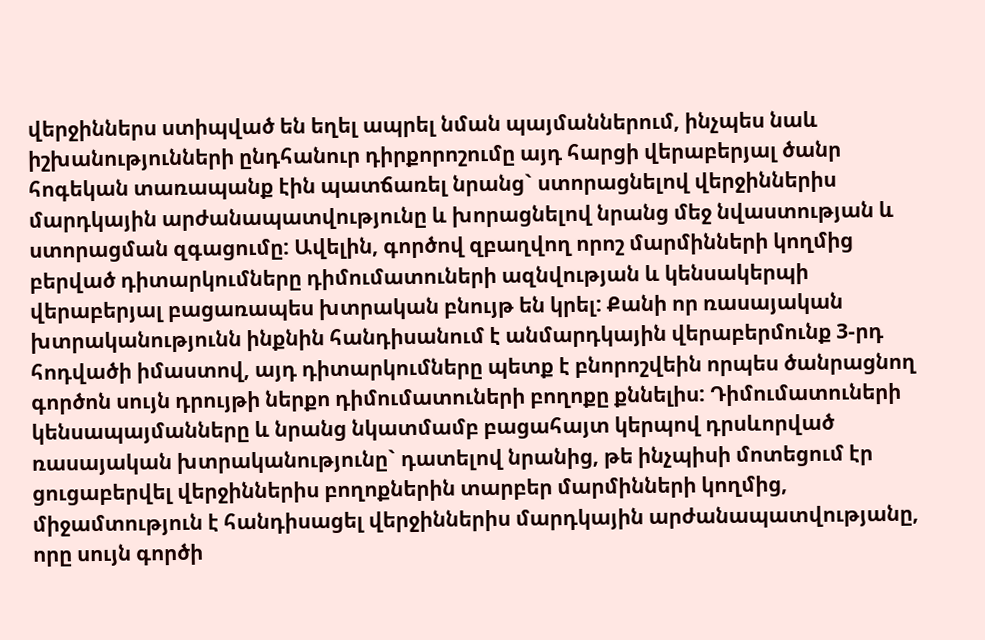վերջիններս ստիպված են եղել ապրել նման պայմաններում, ինչպես նաև իշխանությունների ընդհանուր դիրքորոշումը այդ հարցի վերաբերյալ ծանր հոգեկան տառապանք էին պատճառել նրանց` ստորացնելով վերջիններիս մարդկային արժանապատվությունը և խորացնելով նրանց մեջ նվաստության և ստորացման զգացումը: Ավելին, գործով զբաղվող որոշ մարմինների կողմից բերված դիտարկումները դիմումատուների ազնվության և կենսակերպի վերաբերյալ բացառապես խտրական բնույթ են կրել: Քանի որ ռասայական խտրականությունն ինքնին հանդիսանում է անմարդկային վերաբերմունք 3-րդ հոդվածի իմաստով, այդ դիտարկումները պետք է բնորոշվեին որպես ծանրացնող գործոն սույն դրույթի ներքո դիմումատուների բողոքը քննելիս: Դիմումատուների կենսապայմանները և նրանց նկատմամբ բացահայտ կերպով դրսևորված ռասայական խտրականությունը` դատելով նրանից, թե ինչպիսի մոտեցում էր ցուցաբերվել վերջիններիս բողոքներին տարբեր մարմինների կողմից, միջամտություն է հանդիսացել վերջիններիս մարդկային արժանապատվությանը, որը սույն գործի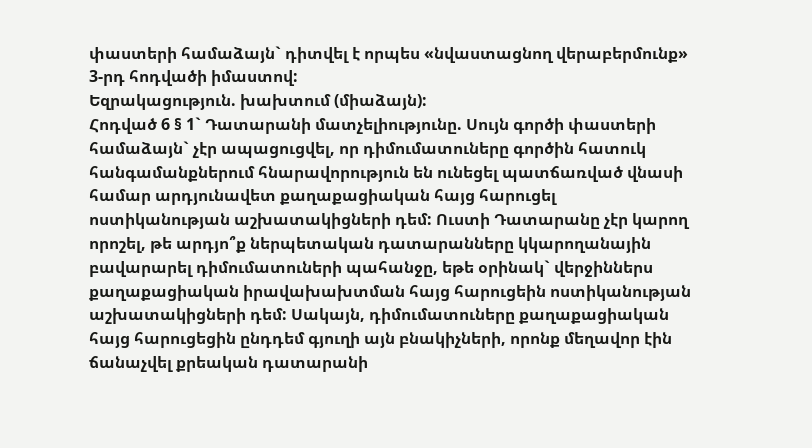փաստերի համաձայն` դիտվել է որպես «նվաստացնող վերաբերմունք» 3-րդ հոդվածի իմաստով:
Եզրակացություն. խախտում (միաձայն):
Հոդված 6 § 1` Դատարանի մատչելիությունը. Սույն գործի փաստերի համաձայն` չէր ապացուցվել, որ դիմումատուները գործին հատուկ հանգամանքներում հնարավորություն են ունեցել պատճառված վնասի համար արդյունավետ քաղաքացիական հայց հարուցել ոստիկանության աշխատակիցների դեմ: Ուստի Դատարանը չէր կարող որոշել, թե արդյո՞ք ներպետական դատարանները կկարողանային բավարարել դիմումատուների պահանջը, եթե օրինակ` վերջիններս քաղաքացիական իրավախախտման հայց հարուցեին ոստիկանության աշխատակիցների դեմ: Սակայն, դիմումատուները քաղաքացիական հայց հարուցեցին ընդդեմ գյուղի այն բնակիչների, որոնք մեղավոր էին ճանաչվել քրեական դատարանի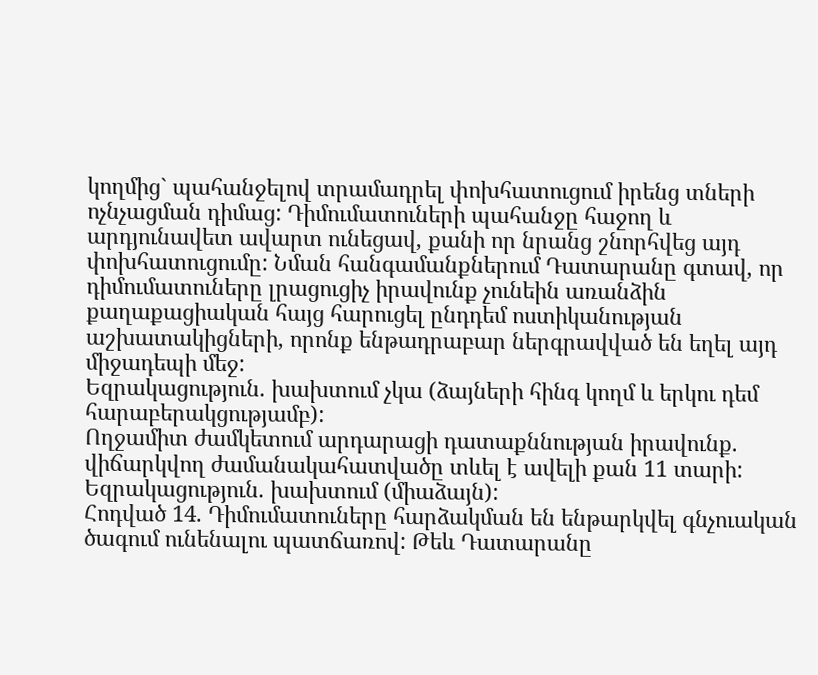կողմից` պահանջելով տրամադրել փոխհատուցում իրենց տների ոչնչացման դիմաց: Դիմումատուների պահանջը հաջող և արդյունավետ ավարտ ունեցավ, քանի որ նրանց շնորհվեց այդ փոխհատուցումը: Նման հանգամանքներում Դատարանը գտավ, որ դիմումատուները լրացուցիչ իրավունք չունեին առանձին քաղաքացիական հայց հարուցել ընդդեմ ոստիկանության աշխատակիցների, որոնք ենթադրաբար ներգրավված են եղել այդ միջադեպի մեջ:
Եզրակացություն. խախտում չկա (ձայների հինգ կողմ և երկու դեմ հարաբերակցությամբ):
Ողջամիտ ժամկետում արդարացի դատաքննության իրավունք. վիճարկվող ժամանակահատվածը տևել է ավելի քան 11 տարի:
Եզրակացություն. խախտում (միաձայն):
Հոդված 14. Դիմումատուները հարձակման են ենթարկվել գնչուական ծագում ունենալու պատճառով: Թեև Դատարանը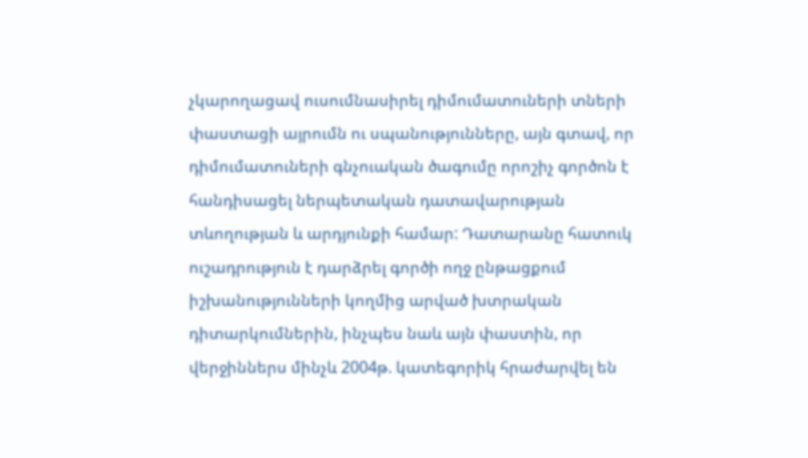չկարողացավ ուսումնասիրել դիմումատուների տների փաստացի այրումն ու սպանությունները, այն գտավ, որ դիմումատուների գնչուական ծագումը որոշիչ գործոն է հանդիսացել ներպետական դատավարության տևողության և արդյունքի համար: Դատարանը հատուկ ուշադրություն է դարձրել գործի ողջ ընթացքում իշխանությունների կողմից արված խտրական դիտարկումներին, ինչպես նաև այն փաստին, որ վերջիններս մինչև 2004թ. կատեգորիկ հրաժարվել են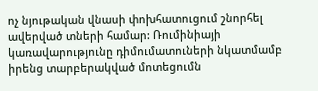ոչ նյութական վնասի փոխհատուցում շնորհել ավերված տների համար: Ռումինիայի կառավարությունը դիմումատուների նկատմամբ իրենց տարբերակված մոտեցումն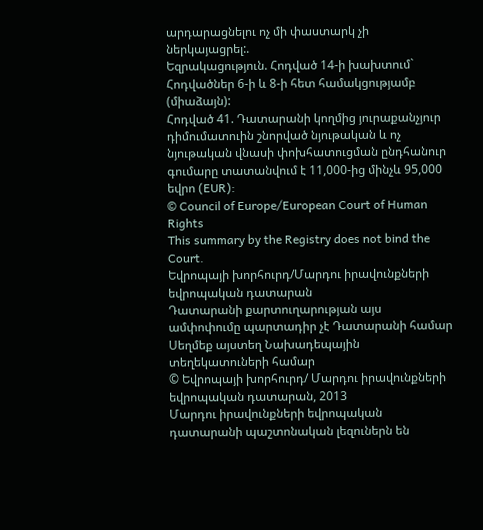արդարացնելու ոչ մի փաստարկ չի ներկայացրել:.
Եզրակացություն. Հոդված 14-ի խախտում` Հոդվածներ 6-ի և 8-ի հետ համակցությամբ (միաձայն):
Հոդված 41. Դատարանի կողմից յուրաքանչյուր դիմումատուին շնորված նյութական և ոչ նյութական վնասի փոխհատուցման ընդհանուր գումարը տատանվում է 11,000-ից մինչև 95,000 եվրո (EUR):
© Council of Europe/European Court of Human Rights
This summary by the Registry does not bind the Court.
Եվրոպայի խորհուրդ/Մարդու իրավունքների եվրոպական դատարան
Դատարանի քարտուղարության այս ամփոփումը պարտադիր չէ Դատարանի համար
Սեղմեք այստեղ Նախադեպային տեղեկատուների համար
© Եվրոպայի խորհուրդ/ Մարդու իրավունքների եվրոպական դատարան, 2013
Մարդու իրավունքների եվրոպական դատարանի պաշտոնական լեզուներն են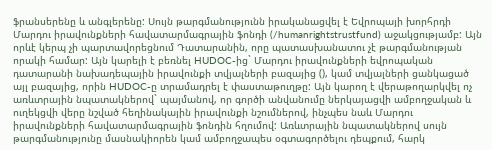ֆրանսերենը և անգլերենը: Սույն թարգմանությունն իրականացվել է Եվրոպայի խորհրդի Մարդու իրավունքների հավատարմագրային ֆոնդի (/humanrightstrustfund) աջակցությամբ: Այն որևէ կերպ չի պարտավորեցնում Դատարանին, որը պատասխանատու չէ թարգմանության որակի համար: Այն կարելի է բեռնել HUDOC-ից` Մարդու իրավունքների եվրոպական դատարանի նախադեպային իրավունքի տվյալների բազայից (), կամ տվյալների ցանկացած այլ բազայից, որին HUDOC-ը տրամադրել է փաստաթուղթը: Այն կարող է վերաթողարկվել ոչ առևտրային նպատակներով` պայմանով, որ գործի անվանումը ներկայացվի ամբողջական և ուղեկցվի վերը նշված հեղինակային իրավունքի նշումներով, ինչպես նաև Մարդու իրավունքների հավատարմագրային ֆոնդին հղումով: Առևտրային նպատակներով սույն թարգմանությունը մասնակիորեն կամ ամբողջապես օգտագործելու դեպքում, հարկ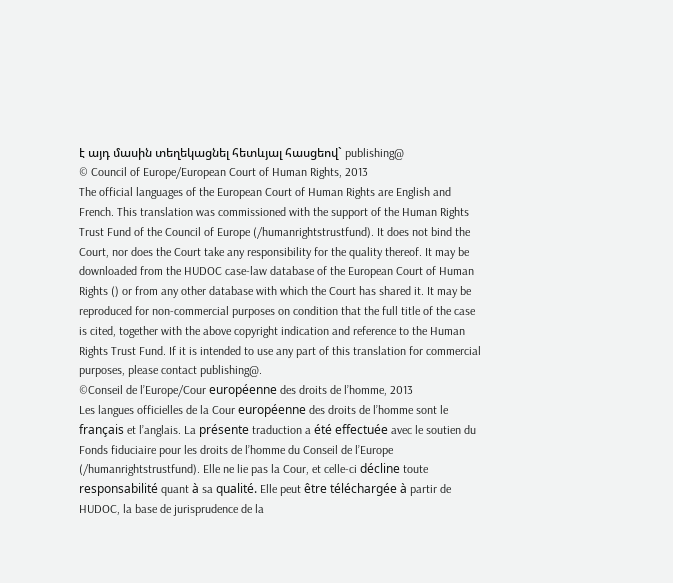է այդ մասին տեղեկացնել հետևյալ հասցեով` publishing@
© Council of Europe/European Court of Human Rights, 2013
The official languages of the European Court of Human Rights are English and French. This translation was commissioned with the support of the Human Rights Trust Fund of the Council of Europe (/humanrightstrustfund). It does not bind the Court, nor does the Court take any responsibility for the quality thereof. It may be downloaded from the HUDOC case-law database of the European Court of Human Rights () or from any other database with which the Court has shared it. It may be reproduced for non-commercial purposes on condition that the full title of the case is cited, together with the above copyright indication and reference to the Human Rights Trust Fund. If it is intended to use any part of this translation for commercial purposes, please contact publishing@.
©Conseil de l’Europe/Cour européenne des droits de l’homme, 2013
Les langues officielles de la Cour européenne des droits de l’homme sont le français et l’anglais. La présente traduction a été effectuée avec le soutien du Fonds fiduciaire pour les droits de l’homme du Conseil de l’Europe (/humanrightstrustfund). Elle ne lie pas la Cour, et celle-ci décline toute responsabilité quant à sa qualité. Elle peut être téléchargée à partir de HUDOC, la base de jurisprudence de la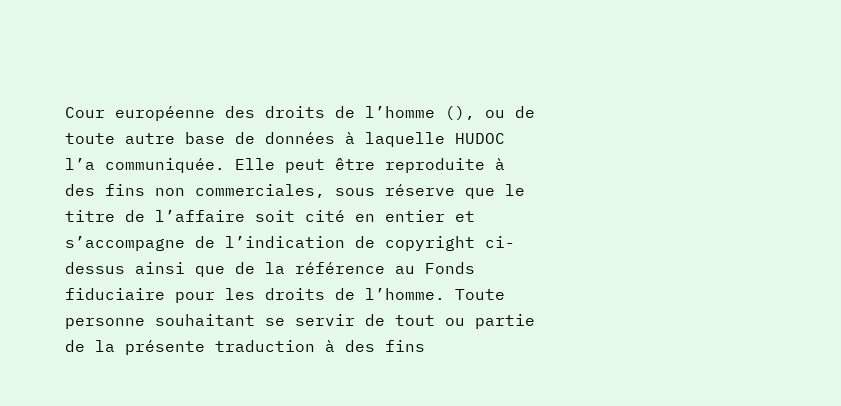Cour européenne des droits de l’homme (), ou de toute autre base de données à laquelle HUDOC l’a communiquée. Elle peut être reproduite à des fins non commerciales, sous réserve que le titre de l’affaire soit cité en entier et s’accompagne de l’indication de copyright ci-dessus ainsi que de la référence au Fonds fiduciaire pour les droits de l’homme. Toute personne souhaitant se servir de tout ou partie de la présente traduction à des fins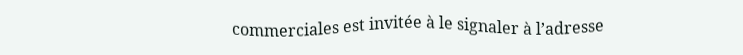commerciales est invitée à le signaler à l’adresse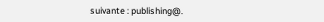suivante : publishing@.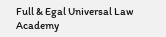Full & Egal Universal Law Academy